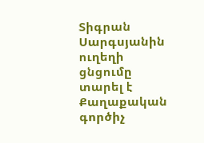Տիգրան Սարգսյանին ուղեղի ցնցումը տարել է
Քաղաքական գործիչ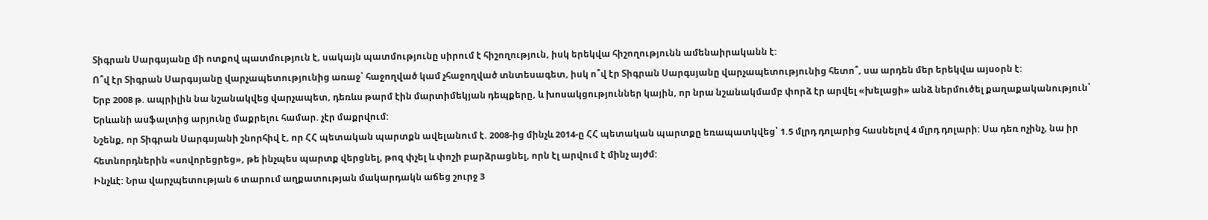Տիգրան Սարգսյանը մի ոտքով պատմություն է, սակայն պատմությունը սիրում է հիշողություն, իսկ երեկվա հիշողությունն ամենաիրականն է:
Ո՞վ էր Տիգրան Սարգսյանը վարչապետությունից առաջ՝ հաջողված կամ չհաջողված տնտեսագետ, իսկ ո՞վ էր Տիգրան Սարգսյանը վարչապետությունից հետո՞, սա արդեն մեր երեկվա այսօրն է:
Երբ 2008 թ. ապրիլին նա նշանակվեց վարչապետ, դեռևս թարմ էին մարտիմեկյան դեպքերը, և խոսակցություններ կային, որ նրա նշանակմամբ փորձ էր արվել «խելացի» անձ ներմուծել քաղաքականություն՝ Երևանի ասֆալտից արյունը մաքրելու համար. չէր մաքրվում:
Նշենք, որ Տիգրան Սարգսյանի շնորհիվ է, որ ՀՀ պետական պարտքն ավելանում է. 2008-ից մինչև 2014-ը ՀՀ պետական պարտքը եռապատկվեց՝ 1.5 մլրդ դոլարից հասնելով 4 մլրդ դոլարի: Սա դեռ ոչինչ, նա իր հետնորդներին «սովորեցրեց», թե ինչպես պարտք վերցնել, թոզ փչել և փոշի բարձրացնել, որն էլ արվում է մինչ այժմ:
Ինչևէ: Նրա վարչպետության 6 տարում աղքատության մակարդակն աճեց շուրջ 3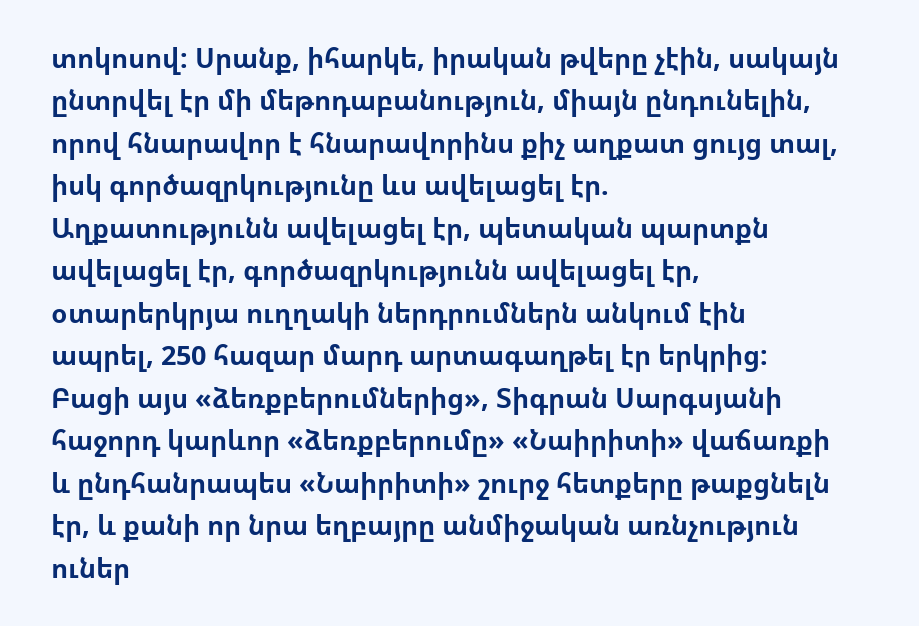տոկոսով: Սրանք, իհարկե, իրական թվերը չէին, սակայն ընտրվել էր մի մեթոդաբանություն, միայն ընդունելին, որով հնարավոր է հնարավորինս քիչ աղքատ ցույց տալ, իսկ գործազրկությունը ևս ավելացել էր. Աղքատությունն ավելացել էր, պետական պարտքն ավելացել էր, գործազրկությունն ավելացել էր, օտարերկրյա ուղղակի ներդրումներն անկում էին ապրել, 250 հազար մարդ արտագաղթել էր երկրից:
Բացի այս «ձեռքբերումներից», Տիգրան Սարգսյանի հաջորդ կարևոր «ձեռքբերումը» «Նաիրիտի» վաճառքի և ընդհանրապես «Նաիրիտի» շուրջ հետքերը թաքցնելն էր, և քանի որ նրա եղբայրը անմիջական առնչություն ուներ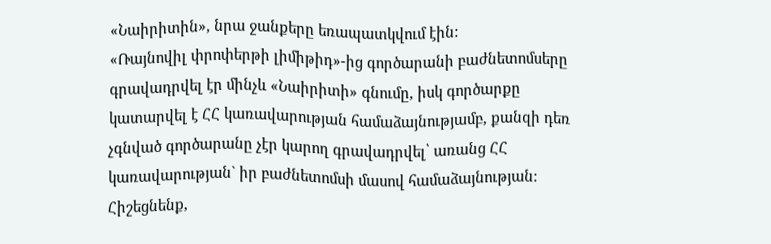«Նաիրիտին», նրա ջանքերը եռապատկվում էին:
«Ռայնովիլ փրոփերթի լիմիթիդ»-ից գործարանի բաժնետոմսերը գրավադրվել էր մինչև «Նաիրիտի» գնումը, իսկ գործարքը կատարվել է ՀՀ կառավարության համաձայնությամբ, քանզի դեռ չգնված գործարանը չէր կարող գրավադրվել՝ առանց ՀՀ կառավարության` իր բաժնետոմսի մասով համաձայնության:
Հիշեցնենք,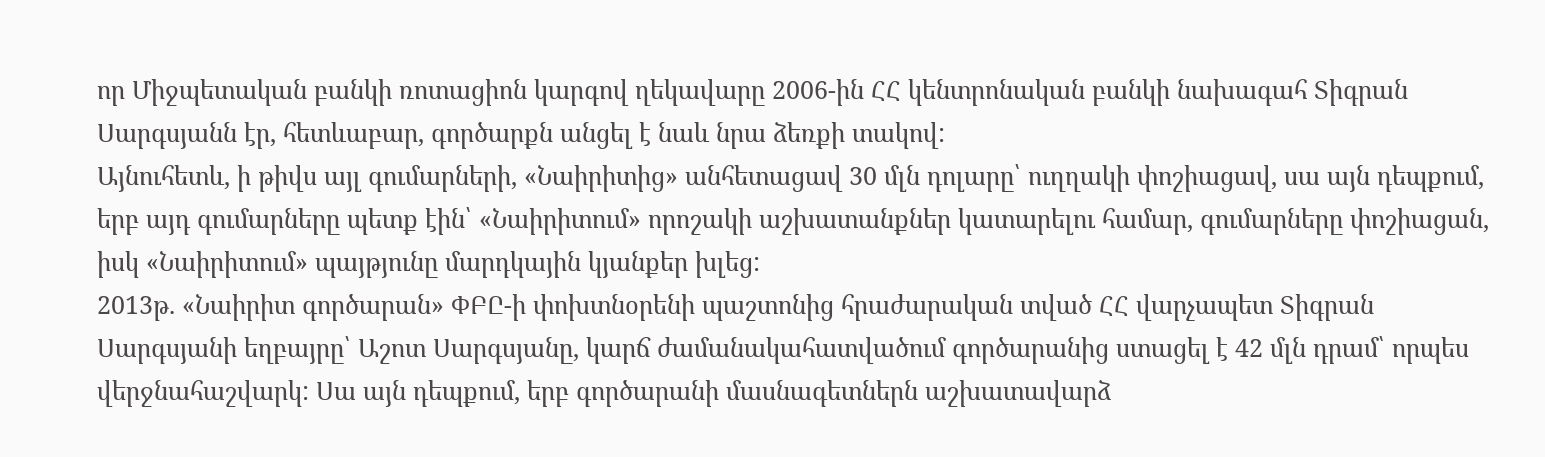որ Միջպետական բանկի ռոտացիոն կարգով ղեկավարը 2006-ին ՀՀ կենտրոնական բանկի նախագահ Տիգրան Սարգսյանն էր, հետևաբար, գործարքն անցել է նաև նրա ձեռքի տակով:
Այնուհետև, ի թիվս այլ գումարների, «Նաիրիտից» անհետացավ 30 մլն դոլարը՝ ուղղակի փոշիացավ, սա այն դեպքում, երբ այդ գումարները պետք էին՝ «Նաիրիտում» որոշակի աշխատանքներ կատարելու համար, գումարները փոշիացան, իսկ «Նաիրիտում» պայթյունը մարդկային կյանքեր խլեց:
2013թ. «Նաիրիտ գործարան» ՓԲԸ-ի փոխտնօրենի պաշտոնից հրաժարական տված ՀՀ վարչապետ Տիգրան Սարգսյանի եղբայրը՝ Աշոտ Սարգսյանը, կարճ ժամանակահատվածում գործարանից ստացել է 42 մլն դրամ՝ որպես վերջնահաշվարկ: Սա այն դեպքում, երբ գործարանի մասնագետներն աշխատավարձ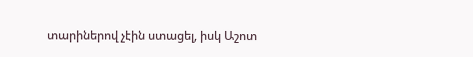տարիներով չէին ստացել, իսկ Աշոտ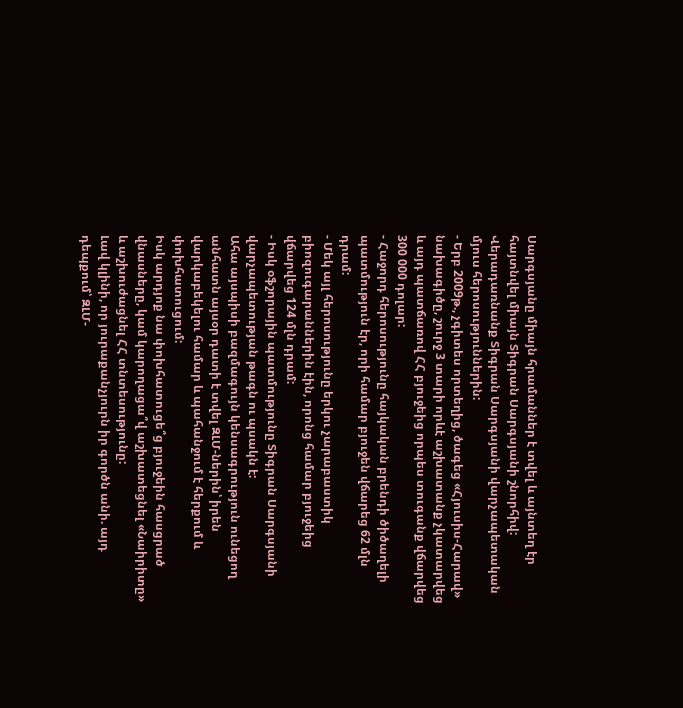Սարգսյանը միայն հրամաններ է տվել և այնտեղ էր հայտնվել միայն Տիգրան Սարգսյանի շնորհիվ:
Վերադառնանք Տիգրան Սարգսյանի վարչապետական մյուս հերոսություններին:
- Երբ 2009թ., չգիտես որտեղից, ծագեց «Հյուսիս-Հարավ» նախագիծը, շուրջ 3 տարի որևէ աշխատանք չկատարվեց և այդ պատճառով ՀՀ բյուջեից որպես տուգանք վճարվեց 300 000 դոլար:
- Հաջորդ հերոսությունը հայկական բրենդի ծիծաղելի պատմություն էր, որի համար բյուջեն վճարեց 62 մլն դրամ:
- Մեկ այլ հերոսությունը երկու չարաբաստիկ բիոզուգարաններին էին, որոնց համար բյուջեից վճարվեց 124 մլն դրամ:
- Իսկ օֆշորային պատմությունը Տիգրան Սարգսյանի վարչապետության թագն ու պսակն է:
Ահա այսպիսի բազմագույն կենսագրություն ունեցող անհատն այսօր դատի է տվել ԶԼՄ-ներին՝ իրեն վարկաբեկելու համար և պահանջում է հերքում և փոխհատուցում:
Իսկ արդյոք նա փոխհատուցե՞ց բյուջեին հասցրած վնասները, կամ կարողացա՞վ աշխատեցնել «Նաիրիտը» և աշխուժացնել ՀՀ տնտեսությունը:
Լավ կլինի, որ յուրաքանչյուրն իր գործն անի. այդ դեպքում՝ ԶԼՄ-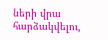ների վրա հարձակվելու,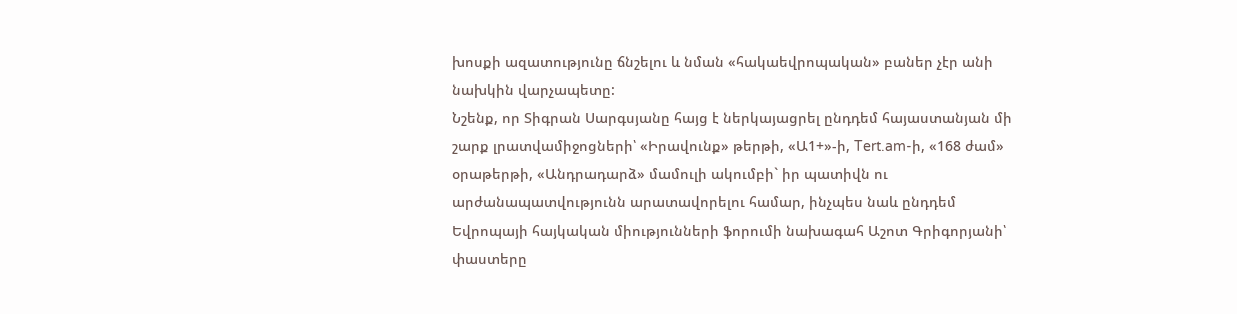խոսքի ազատությունը ճնշելու և նման «հակաեվրոպական» բաներ չէր անի նախկին վարչապետը:
Նշենք, որ Տիգրան Սարգսյանը հայց է ներկայացրել ընդդեմ հայաստանյան մի շարք լրատվամիջոցների՝ «Իրավունք» թերթի, «Ա1+»-ի, Tert.am-ի, «168 ժամ» օրաթերթի, «Անդրադարձ» մամուլի ակումբի` իր պատիվն ու արժանապատվությունն արատավորելու համար, ինչպես նաև ընդդեմ Եվրոպայի հայկական միությունների ֆորումի նախագահ Աշոտ Գրիգորյանի՝ փաստերը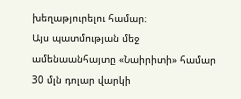խեղաթյուրելու համար։
Այս պատմության մեջ ամենաանհայտը «Նաիրիտի» համար 30 մլն դոլար վարկի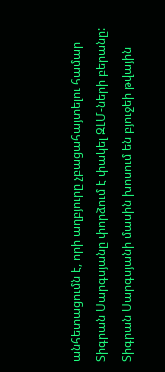անհետացումն է, որի աղբյուրը չբացահայտելու համար Տիգրան Սարգսյանը փորձում է փակել ԶԼՄ-ների բերանը:
Տիգրան Սարգսյանի մասին խոսում են բյուջեի թվային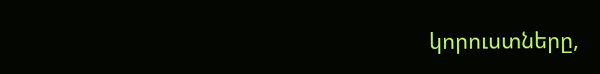կորուստները,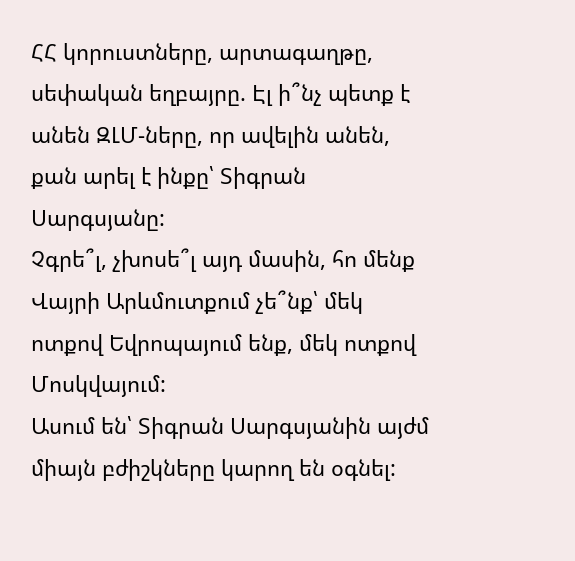ՀՀ կորուստները, արտագաղթը, սեփական եղբայրը. Էլ ի՞նչ պետք է անեն ԶԼՄ-ները, որ ավելին անեն, քան արել է ինքը՝ Տիգրան Սարգսյանը:
Չգրե՞լ, չխոսե՞լ այդ մասին, հո մենք Վայրի Արևմուտքում չե՞նք՝ մեկ ոտքով Եվրոպայում ենք, մեկ ոտքով Մոսկվայում:
Ասում են՝ Տիգրան Սարգսյանին այժմ միայն բժիշկները կարող են օգնել: